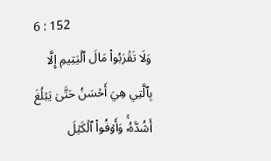6 : 152
وَلَا تَقۡرَبُواْ مَالَ ٱلۡيَتِيمِ إِلَّا بِٱلَّتِي هِيَ أَحۡسَنُ حَتَّىٰ يَبۡلُغَ أَشُدَّهُۥۚ وَأَوۡفُواْ ٱلۡكَيۡلَ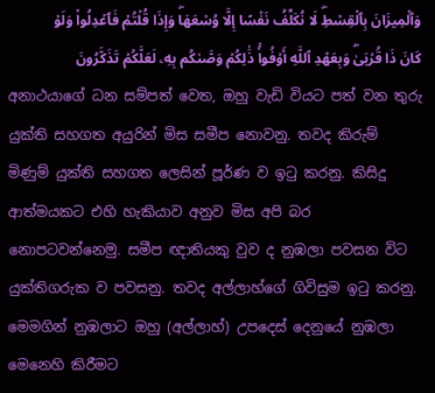وَٱلۡمِيزَانَ بِٱلۡقِسۡطِۖ لَا نُكَلِّفُ نَفۡسًا إِلَّا وُسۡعَهَاۖ وَإِذَا قُلۡتُمۡ فَٱعۡدِلُواْ وَلَوۡ كَانَ ذَا قُرۡبَىٰۖ وَبِعَهۡدِ ٱللَّهِ أَوۡفُواْۚ ذَٰلِكُمۡ وَصَّىٰكُم بِهِۦ لَعَلَّكُمۡ تَذَكَّرُونَ
අනාථයාගේ ධන සම්පත් වෙත, ඔහු වැඩි වියට පත් වන තුරු යුක්ති සහගත අයුරින් මිස සමීප නොවනු. තවද කිරුම් මිණුම් යුක්ති සහගත ලෙසින් පූර්ණ ව ඉටු කරනු. කිසිදු ආත්මයකට එහි හැකියාව අනුව මිස අපි බර නොපටවන්නෙමු. සමීප ඥාතියකු වුව ද නුඹලා පවසන විට යුක්තිගරුක ව පවසනු. තවද අල්ලාහ්ගේ ගිවිසුම ඉටු කරනු. මෙමගින් නුඹලාට ඔහු (අල්ලාහ්) උපදෙස් දෙනුයේ නුඹලා මෙනෙහි කිරීමට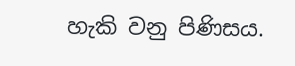හැකි වනු පිණිසය.